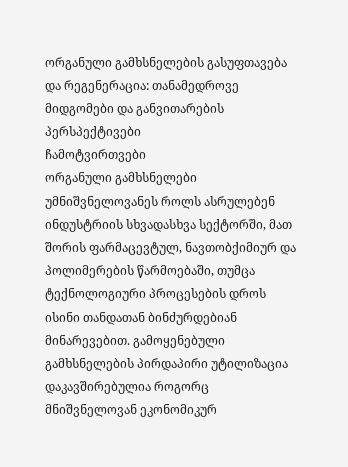ორგანული გამხსნელების გასუფთავება და რეგენერაცია: თანამედროვე მიდგომები და განვითარების პერსპექტივები
ჩამოტვირთვები
ორგანული გამხსნელები უმნიშვნელოვანეს როლს ასრულებენ ინდუსტრიის სხვადასხვა სექტორში, მათ შორის ფარმაცევტულ, ნავთობქიმიურ და პოლიმერების წარმოებაში, თუმცა ტექნოლოგიური პროცესების დროს ისინი თანდათან ბინძურდებიან მინარევებით. გამოყენებული გამხსნელების პირდაპირი უტილიზაცია დაკავშირებულია როგორც მნიშვნელოვან ეკონომიკურ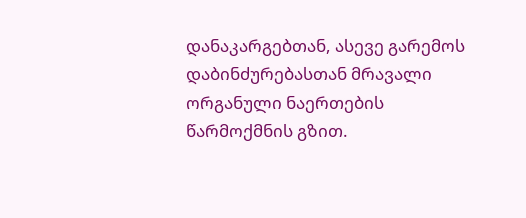დანაკარგებთან, ასევე გარემოს დაბინძურებასთან მრავალი ორგანული ნაერთების წარმოქმნის გზით.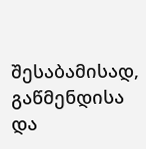შესაბამისად, გაწმენდისა და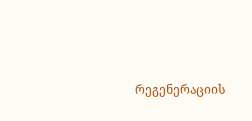რეგენერაციის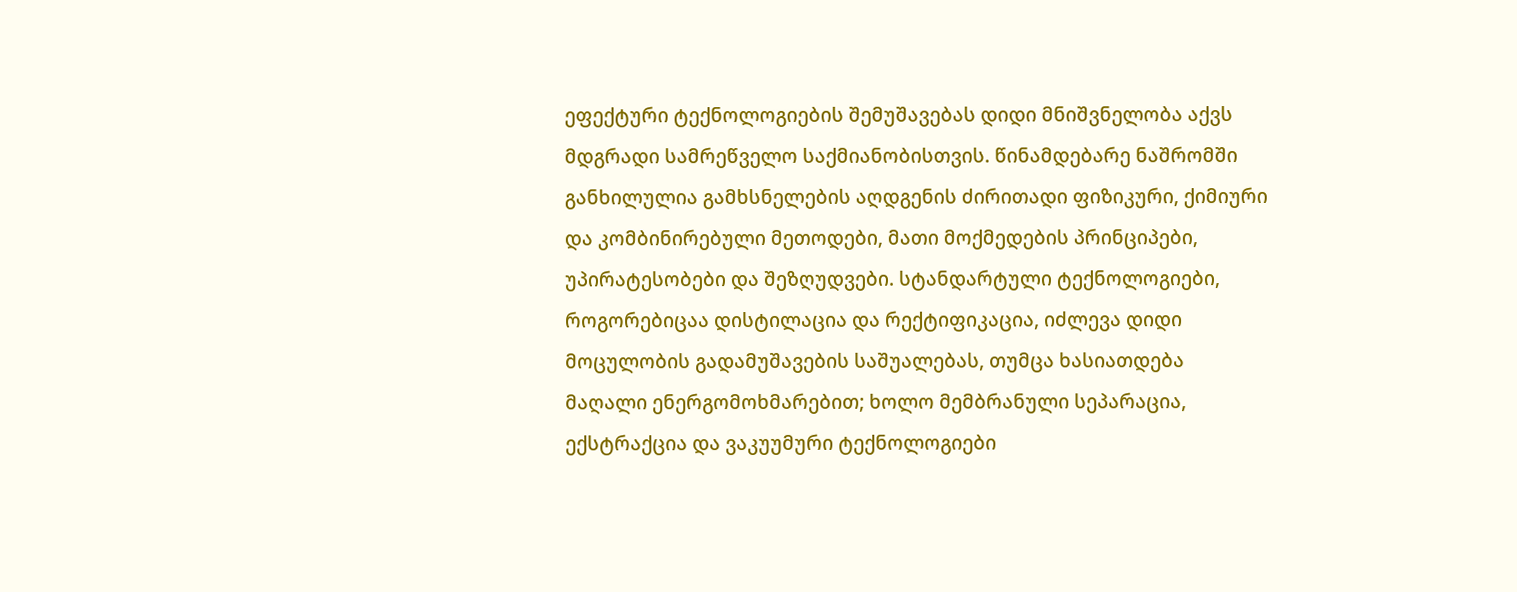ეფექტური ტექნოლოგიების შემუშავებას დიდი მნიშვნელობა აქვს მდგრადი სამრეწველო საქმიანობისთვის. წინამდებარე ნაშრომში განხილულია გამხსნელების აღდგენის ძირითადი ფიზიკური, ქიმიური და კომბინირებული მეთოდები, მათი მოქმედების პრინციპები, უპირატესობები და შეზღუდვები. სტანდარტული ტექნოლოგიები, როგორებიცაა დისტილაცია და რექტიფიკაცია, იძლევა დიდი მოცულობის გადამუშავების საშუალებას, თუმცა ხასიათდება მაღალი ენერგომოხმარებით; ხოლო მემბრანული სეპარაცია, ექსტრაქცია და ვაკუუმური ტექნოლოგიები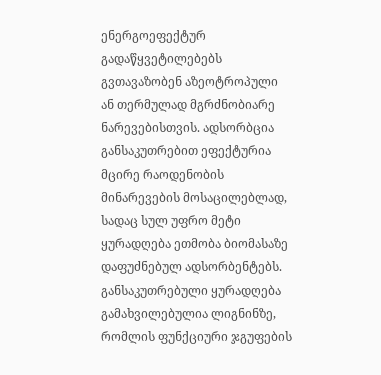ენერგოეფექტურ გადაწყვეტილებებს გვთავაზობენ აზეოტროპული ან თერმულად მგრძნობიარე ნარევებისთვის. ადსორბცია განსაკუთრებით ეფექტურია მცირე რაოდენობის მინარევების მოსაცილებლად, სადაც სულ უფრო მეტი ყურადღება ეთმობა ბიომასაზე დაფუძნებულ ადსორბენტებს. განსაკუთრებული ყურადღება გამახვილებულია ლიგნინზე, რომლის ფუნქციური ჯგუფების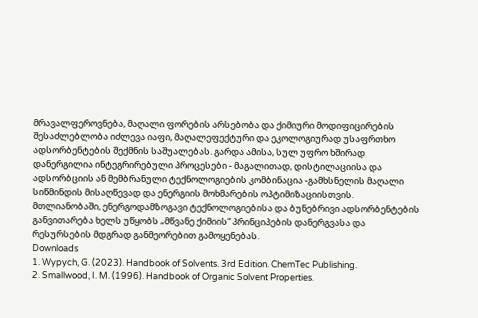მრავალფეროვნება, მაღალი ფორების არსებობა და ქიმიური მოდიფიცირების შესაძლებლობა იძლევა იაფი, მაღალეფექტური და ეკოლოგიურად უსაფრთხო ადსორბენტების შექმნის საშუალებას. გარდა ამისა, სულ უფრო ხშირად დანერგილია ინტეგრირებული პროცესები - მაგალითად, დისტილაციისა და ადსორბციის ან მემბრანული ტექნოლოგიების კომბინაცია -გამხსნელის მაღალი სიწმინდის მისაღწევად და ენერგიის მოხმარების ოპტიმიზაციისთვის. მთლიანობაში, ენერგოდამზოგავი ტექნოლოგიებისა და ბუნებრივი ადსორბენტების განვითარება ხელს უწყობს „მწვანე ქიმიის“ პრინციპების დანერგვასა და რესურსების მდგრად განმეორებით გამოყენებას.
Downloads
1. Wypych, G. (2023). Handbook of Solvents. 3rd Edition. ChemTec Publishing.
2. Smallwood, I. M. (1996). Handbook of Organic Solvent Properties.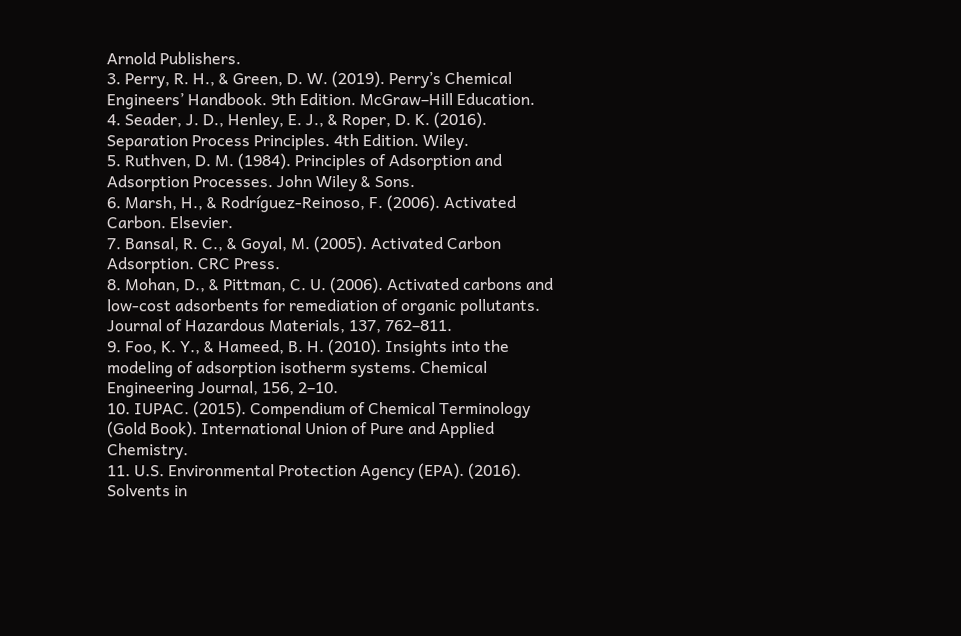Arnold Publishers.
3. Perry, R. H., & Green, D. W. (2019). Perry’s Chemical Engineers’ Handbook. 9th Edition. McGraw–Hill Education.
4. Seader, J. D., Henley, E. J., & Roper, D. K. (2016). Separation Process Principles. 4th Edition. Wiley.
5. Ruthven, D. M. (1984). Principles of Adsorption and Adsorption Processes. John Wiley & Sons.
6. Marsh, H., & Rodríguez-Reinoso, F. (2006). Activated Carbon. Elsevier.
7. Bansal, R. C., & Goyal, M. (2005). Activated Carbon Adsorption. CRC Press.
8. Mohan, D., & Pittman, C. U. (2006). Activated carbons and low-cost adsorbents for remediation of organic pollutants. Journal of Hazardous Materials, 137, 762–811.
9. Foo, K. Y., & Hameed, B. H. (2010). Insights into the modeling of adsorption isotherm systems. Chemical Engineering Journal, 156, 2–10.
10. IUPAC. (2015). Compendium of Chemical Terminology (Gold Book). International Union of Pure and Applied Chemistry.
11. U.S. Environmental Protection Agency (EPA). (2016). Solvents in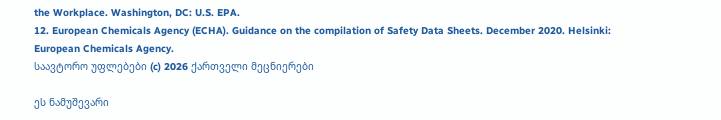the Workplace. Washington, DC: U.S. EPA.
12. European Chemicals Agency (ECHA). Guidance on the compilation of Safety Data Sheets. December 2020. Helsinki: European Chemicals Agency.
საავტორო უფლებები (c) 2026 ქართველი მეცნიერები

ეს ნამუშევარი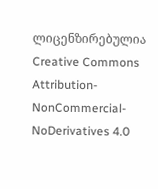ლიცენზირებულია Creative Commons Attribution-NonCommercial-NoDerivatives 4.0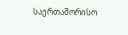საერთაშორისო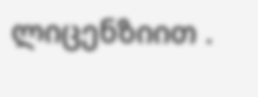ლიცენზიით .